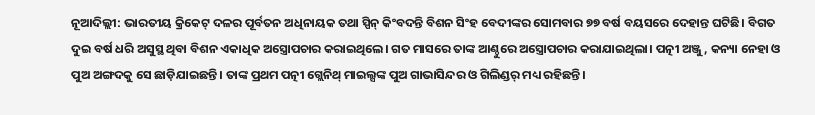ନୂଆଦିଲ୍ଲୀ: ଭାରତୀୟ କ୍ରିକେଟ୍ ଦଳର ପୂର୍ବତନ ଅଧିନାୟକ ତଥା ସ୍ପିନ୍ କିଂବଦନ୍ତି ବିଶନ ସିଂହ ବେଦୀଙ୍କର ସୋମବାର ୭୭ ବର୍ଷ ବୟସରେ ଦେହାନ୍ତ ଘଟିଛି। ବିଗତ ଦୁଇ ବର୍ଷ ଧରି ଅସୁସ୍ଥ ଥିବା ବିଶନ ଏକାଧିକ ଅସ୍ତ୍ରୋପଚାର କରାଇଥିଲେ। ଗତ ମାସରେ ତାଙ୍କ ଆଣ୍ଠୁରେ ଅସ୍ତ୍ରୋପଚାର କରାଯାଇଥିଲା। ପତ୍ନୀ ଅଞ୍ଜୁ, କନ୍ୟା ନେହା ଓ ପୁଅ ଅଙ୍ଗଦକୁ ସେ ଛାଡ଼ିଯାଇଛନ୍ତି। ତାଙ୍କ ପ୍ରଥମ ପତ୍ନୀ ଗ୍ଲେନିଥ୍‌ ମାଇଲ୍ସଙ୍କ ପୁଅ ଗାଭାସିନ୍ଦର ଓ ଗିଲିଣ୍ଡର୍‌ ମଧ୍ୟ ରହିଛନ୍ତି।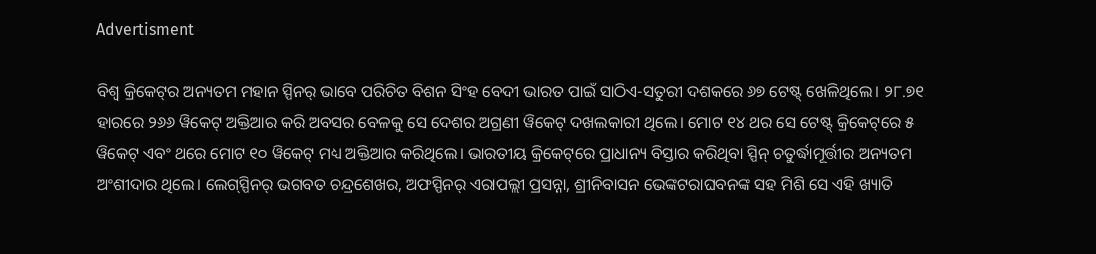Advertisment

ବିଶ୍ବ କ୍ରିକେଟ୍‌ର ଅନ୍ୟତମ ମହାନ ସ୍ପିନର୍ ଭାବେ ପରିଚିତ ବିଶନ ସିଂହ ବେଦୀ ଭାରତ ପାଇଁ ସାଠିଏ-ସତୁରୀ ଦଶକରେ ୬୭ ଟେଷ୍ଟ୍‌ ଖେଳିଥିଲେ। ୨୮.୭୧ ହାରରେ ୨୬୬ ୱିକେଟ୍ ଅକ୍ତିଆର କରି ଅବସର ବେଳକୁ ସେ ଦେଶର ଅଗ୍ରଣୀ ୱିକେଟ୍ ଦଖଲକାରୀ ଥିଲେ। ମୋଟ ୧୪ ଥର ସେ ଟେଷ୍ଟ୍ କ୍ରିକେଟ୍‌ରେ ୫ ୱିକେଟ୍ ଏବଂ ଥରେ ମୋଟ ୧୦ ୱିକେଟ୍ ମଧ୍ୟ ଅକ୍ତିଆର କରିଥିଲେ। ଭାରତୀୟ କ୍ରିକେଟ୍‌ରେ ପ୍ରାଧାନ୍ୟ ବିସ୍ତାର କରିଥିବା ସ୍ପିନ୍‌ ଚତୁର୍ଦ୍ଧାମୂର୍ତ୍ତୀର ଅନ୍ୟତମ ଅଂଶୀଦାର ଥିଲେ। ଲେଗ୍‌ସ୍ପିନର୍ ଭଗବତ ଚନ୍ଦ୍ରଶେଖର, ଅଫସ୍ପିନର୍ ଏରାପଲ୍ଲୀ ପ୍ରସନ୍ନା, ଶ୍ରୀନିବାସନ ଭେଙ୍କଟରାଘବନଙ୍କ ସହ ମିଶି ସେ ଏହି ଖ୍ୟାତି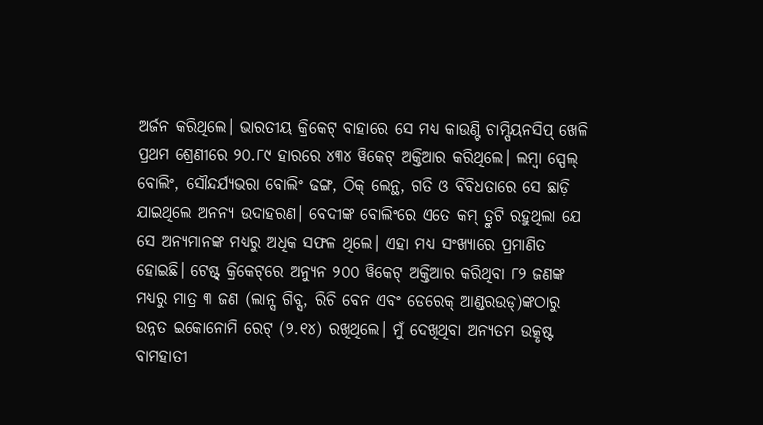ଅର୍ଜନ କରିଥିଲେ। ଭାରତୀୟ କ୍ରିକେଟ୍ ବାହାରେ ସେ ମଧ୍ୟ କାଉଣ୍ଟି ଚାମ୍ପିୟନସିପ୍ ଖେଳି ପ୍ରଥମ ଶ୍ରେଣୀରେ ୨୦.୮୯ ହାରରେ ୪୩୪ ୱିକେଟ୍ ଅକ୍ତିଆର କରିଥିଲେ। ଲମ୍ବା ସ୍ପେଲ୍ ବୋଲିଂ, ସୌନ୍ଦର୍ଯ୍ୟଭରା ବୋଲିଂ ଢଙ୍ଗ, ଠିକ୍ ଲେନ୍ଥ, ଗତି ଓ ବିବିଧତାରେ ସେ ଛ‌‌ା‌ଡ଼ି ଯାଇଥିଲେ ଅନନ୍ୟ ଉଦାହରଣ। ବେଦୀଙ୍କ ବୋଲିଂରେ ଏତେ କମ୍ ତ୍ରୁଟି ରହୁଥିଲା ଯେ ସେ ଅନ୍ୟମାନଙ୍କ ମଧ୍ୟରୁ ଅଧିକ ସଫଳ ଥିଲେ। ଏହା ମଧ୍ୟ ସଂଖ୍ୟାରେ ପ୍ରମାଣିତ ହୋଇଛି। ଟେଷ୍ଟ୍ କ୍ରିକେଟ୍‌ରେ ଅନ୍ୟୁନ ୨୦୦ ୱିକେଟ୍ ଅକ୍ତିଆର କରିଥିବା ୮୨ ଜଣଙ୍କ ମଧ୍ୟରୁ ମାତ୍ର ୩ ଜଣ (ଲାନ୍ସ ଗିବ୍ସ, ରିଚି ବେନ ଏବଂ ଡେରେକ୍‌ ଆଣ୍ଡରଉଡ୍‌)ଙ୍କଠାରୁ ଉନ୍ନତ ଇକୋନୋମି ରେଟ୍‌ (୨.୧୪) ରଖିଥିଲେ। ମୁଁ ଦେଖିଥିବା ଅନ୍ୟତମ ଉତ୍କୃଷ୍ଟ ବାମହାତୀ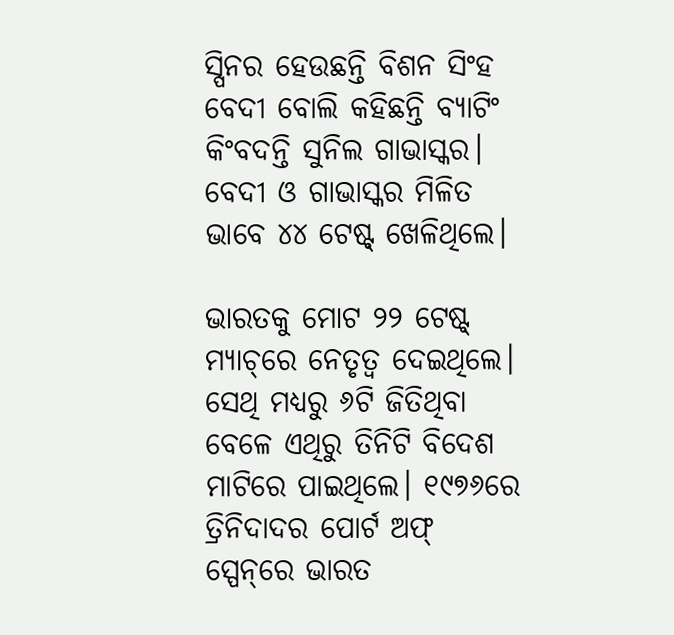ସ୍ପିନର ହେଉଛନ୍ତି ବିଶନ ସିଂହ ବେଦୀ ବୋଲି କହିଛନ୍ତି ବ୍ୟାଟିଂ କିଂବଦନ୍ତି ସୁନିଲ ଗାଭାସ୍କର। ବେଦୀ ଓ ଗାଭାସ୍କର ମିଳିତ ଭାବେ ୪୪ ଟେଷ୍ଟ୍ ଖେଳିଥିଲେ।

ଭାରତକୁ ମୋଟ ୨୨ ଟେଷ୍ଟ୍ ମ୍ୟାଚ୍‌ରେ ନେତୃତ୍ବ ଦେଇଥିଲେ। ସେଥି ମଧ୍ୟରୁ ୬ଟି ଜିତିଥିବା‌ ବେଳେ ଏଥିରୁ ତିନିଟି ବିଦେଶ ମାଟିରେ ପାଇଥିଲେ। ୧୯୭୬ରେ ତ୍ରିନିଦାଦର ପୋର୍ଟ ଅଫ୍‌ ସ୍ପେନ୍‌ରେ ଭାରତ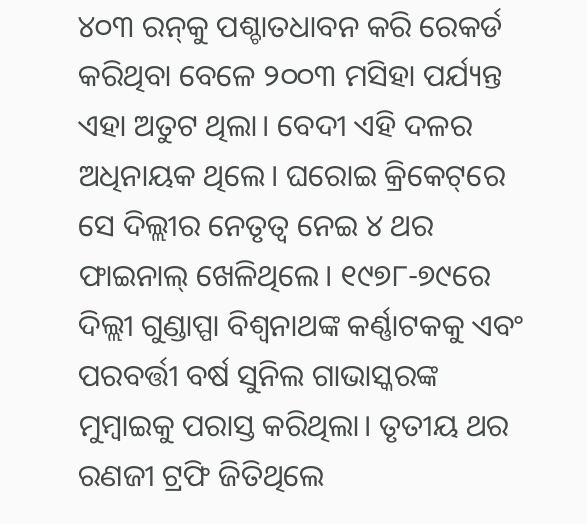୪୦୩ ରନ୍‌କୁ ପଶ୍ଚାତଧାବନ କରି ରେକର୍ଡ କରିଥିବା ବେଳେ ୨୦୦୩ ମସିହା ପର୍ଯ୍ୟନ୍ତ ଏହା ଅତୁଟ ଥିଲା। ବେଦୀ ଏହ‌ି ଦଳର ଅଧିନାୟକ ଥିଲେ। ଘରୋଇ କ୍ରିକେଟ୍‌ରେ ସେ ଦିଲ୍ଲୀର ନେତୃତ୍ବ ନେଇ ୪ ଥର ଫାଇନାଲ୍ ଖେଳିଥିଲେ। ୧୯୭୮-୭୯ରେ ଦିଲ୍ଲୀ ଗୁଣ୍ଡାପ୍ପା ବିଶ୍ବନାଥଙ୍କ କର୍ଣ୍ଣାଟକକୁ ଏବଂ ପରବର୍ତ୍ତୀ ବର୍ଷ ସୁନିଲ ଗାଭାସ୍କରଙ୍କ ମୁମ୍ବାଇକୁ ପରାସ୍ତ କରିଥିଲା। ତୃତୀୟ ଥର ରଣଜୀ ଟ୍ରଫି ଜିତିଥିଲେ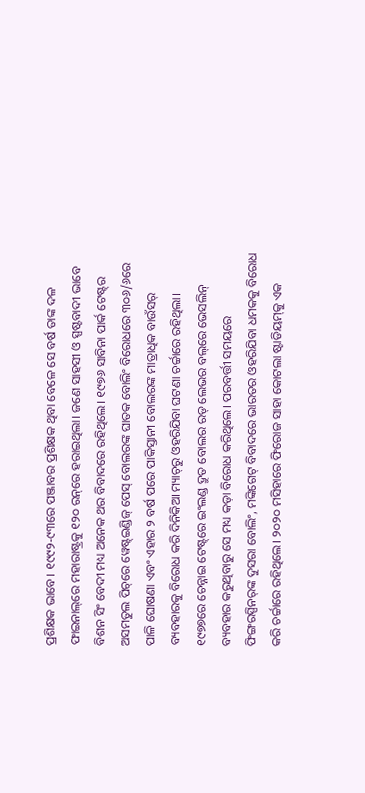ପ୍ରଶିକ୍ଷକ ଭାବେ। ୧୯୯୨-୯୩ରେ ପଞ୍ଜାବର ପ୍ରଶିକ୍ଷକ ଥିବା ବେଳେ ସେ ବର୍ଷ ତାଙ୍କ ଦଳ ଫାଇନାଲ୍‌ରେ ମହାରାଷ୍ଟ୍ରକୁ ୧୨୦ ରନ୍‌ରେ ହରାଇଥିଲା। ଜଣେ ସାହସୀ ଓ ସ୍ପଷ୍ଟବାଦୀ ଭାବେ ବିଶନ ସିଂ ବେଦୀ ମଧ୍ୟ ଅନେକ ଥର ବିବାଦରେ ରହିଥିଲେ। ୧୯୭୬ ସାବିନା ପାର୍କ ଟେଷ୍ଟ୍‌ର ଅସମତୁଲ ପିଚ୍‌ରେ ୱେଷ୍ଟ୍‌ଇଣ୍ଡିଜ୍‌ ‌ପେସ୍‌ ବୋଲରଙ୍କ ଘାତକ ବୋଲିଂ ବିରୋଧରେ ୩୦୬/୬ରେ ପାଳି ଘୋଷଣା ଏବଂ ଏହାର ୨ ବର୍ଷ ପରେ ପାକିସ୍ତାନୀ ବୋଲରଙ୍କ ମାତ୍ରାଧିକ ବାଉଁସର୍ ବ୍ୟବହାରକୁ ବିରୋଧ କରି ଦିନିକିଆ ମ୍ୟାଚ୍‌ରୁ ଓହରିଯିବା ଘଟଣା ଚର୍ଚ୍ଚାରେ ରହିଥିଲା। ୧୯୭୭ରେ ଚେନ୍ନାଇ ଟେଷ୍ଟ୍‌ରେ ଇଂଲଣ୍ଡ ଦ୍ରୁତ ବୋଲର ରଡ୍ ଲେଭର ବଲ୍‌ରେ ଭେସଲିନ୍‌ ବ୍ୟବହାର କରୁଥିବାରୁ ସେ ମଧ୍ୟ କଡ଼ା ବିରୋଧ କରିଥିଲେ। ପରବର୍ତ୍ତୀ ସମୟରେ ଫିଙ୍ଗରସ୍ପିନର୍‌ଙ୍କ ଦୁସରା ବୋଲିଂ, ମଙ୍କିଗେଟ୍ ବିବାଦରେ ଭାରତର ଓହରିଯିବା ଧମକକୁ ବିରୋଧ କରି ଚର୍ଚ୍ଚାରେ ରହିଥିଲେ। ୨୦୨୦ ମସିହା‌ରେ ଫିରୋଜ ସାହା କୋଟଲା ଷ୍ଟାଡିୟମ୍‌କୁ ଏକ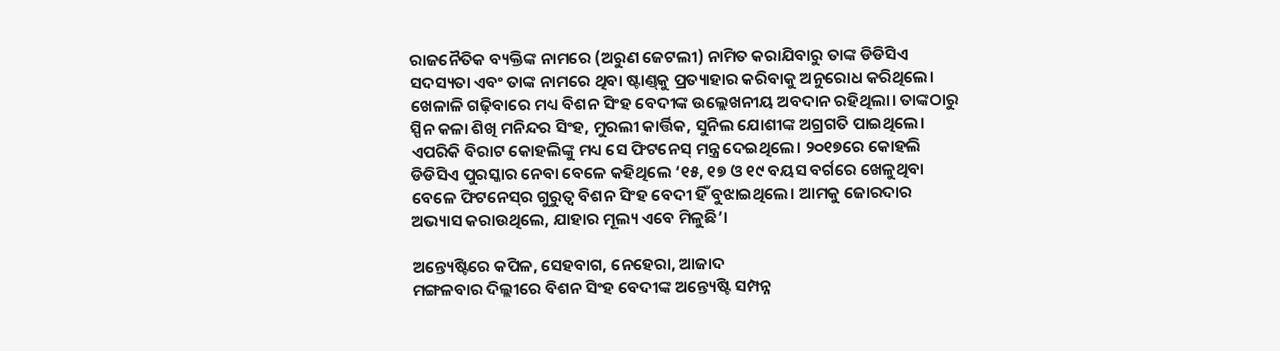ରାଜନୈତିକ ବ୍ୟକ୍ତିଙ୍କ ନାମରେ (ଅରୁଣ ଜେଟଲୀ) ନାମିତ କରାଯିବାରୁ ତାଙ୍କ ଡିଡିସିଏ ସଦସ୍ୟତା ଏବଂ ତାଙ୍କ ନାମରେ ଥିବା ଷ୍ଟାଣ୍ଡ୍‌କୁ ପ୍ରତ୍ୟାହାର କରିବାକୁ ଅନୁରୋଧ କରିଥିଲେ।
ଖେଳାଳି ଗଢ଼ିବାରେ ମଧ୍ୟ ବିଶନ ସିଂହ ବେଦୀଙ୍କ ଉଲ୍ଲେଖନୀୟ ଅବଦାନ ରହିଥିଲା। ତାଙ୍କଠାରୁ ସ୍ପିନ କଳା ଶିଖି ମନିନ୍ଦର ସିଂହ, ମୁରଲୀ କାର୍ତ୍ତିକ, ସୁନିଲ ଯୋଶୀଙ୍କ ଅଗ୍ରଗତି ପାଇଥିଲେ। ଏପରିକି ବିରାଟ‌ କୋହଲିଙ୍କୁ ମଧ୍ୟ ସେ ଫିଟନେସ୍‌ ମନ୍ତ୍ର ଦେଇଥିଲେ। ୨୦୧୭ରେ କୋହଲି ଡିଡିସିଏ ପୁରସ୍କାର ନେବା ବେଳେ କହିଥିଲେ ‘୧୫, ୧୭ ଓ ୧୯ ବୟସ ବର୍ଗରେ ଖେଳୁଥିବା ବେଳେ ଫିଟନେସ୍‌ର ଗୁରୁତ୍ବ ବିଶନ ସିଂହ ବେଦୀ ହିଁ ବୁଝାଇଥିଲେ। ଆମକୁ ଜୋରଦାର ଅଭ୍ୟାସ କରାଉଥିଲେ, ଯାହାର ମୂଲ୍ୟ ଏବେ ମିଳୁଛି’।

ଅନ୍ତ୍ୟେଷ୍ଟିରେ କପିଳ, ସେହବାଗ, ନେହେରା, ଆଜାଦ
ମଙ୍ଗଳବାର ଦିଲ୍ଲୀରେ ବିଶନ ସିଂହ ବେଦୀଙ୍କ ଅନ୍ତ୍ୟେଷ୍ଟି ‌ସମ୍ପନ୍ନ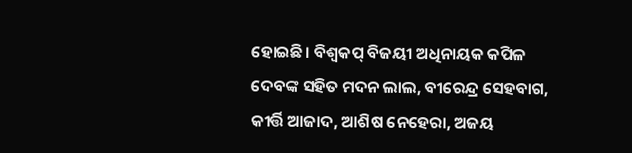ହୋଇଛି। ବିଶ୍ବକପ୍‌ ବିଜୟୀ ଅଧିନାୟକ କପିଳ ଦେବଙ୍କ ସହିତ ମଦନ ଲାଲ, ବୀରେନ୍ଦ୍ର ସେହବାଗ, କୀର୍ତ୍ତି ଆଜାଦ, ଆଶିଷ ନେହେରା, ଅଜୟ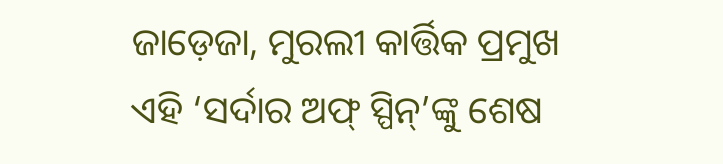ଜାଡ଼େଜା, ମୁରଲୀ କାର୍ତ୍ତିକ ପ୍ରମୁଖ ଏହି ‘ସର୍ଦାର ଅଫ୍ ସ୍ପିନ୍‌’ଙ୍କୁ ଶେଷ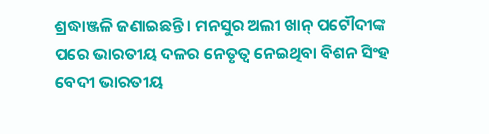ଶ୍ରଦ୍ଧାଞ୍ଜଳି ଜଣାଇଛନ୍ତି। ମନସୁର ଅଲୀ ଖାନ୍ ପଟୌଦୀଙ୍କ ପରେ ଭାରତୀୟ ଦଳର ନେତୃତ୍ବ ନେଇଥିବା‌ ବିଶନ ସିଂହ ବେଦୀ ଭାରତୀୟ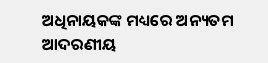ଅଧିନାୟକଙ୍କ ମଧ୍ୟରେ ଅନ୍ୟତମ ଆଦରଣୀୟ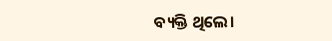ବ୍ୟକ୍ତି ଥିଲେ।